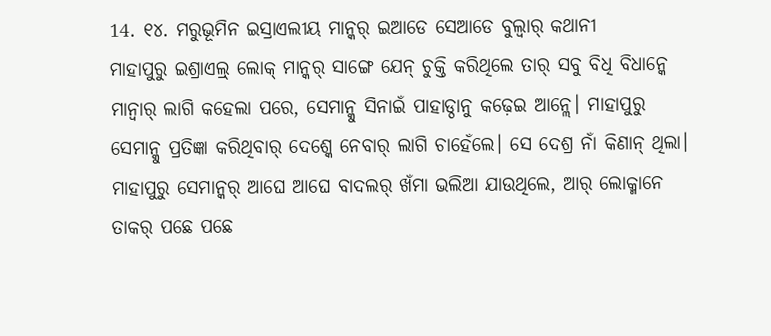14. ୧୪. ମରୁଭୂମିନ ଇସ୍ରାଏଲୀୟ ମାନ୍କର୍ ଇଆଡେ ସେଆଡେ ବୁଲ୍ବାର୍ କଥାନୀ
ମାହାପୁରୁ ଇଶ୍ରାଏଲ୍ର୍ ଲୋକ୍ ମାନ୍କର୍ ସାଙ୍ଗେ ଯେନ୍ ଚୁକ୍ତି କରିଥିଲେ ତାର୍ ସବୁ ବିଧି ବିଧାନ୍କେ ମାନ୍ବାର୍ ଲାଗି କହେଲା ପରେ, ସେମାନ୍କୁ ସିନାଇଁ ପାହାଡ୍ଠାନୁ କଢ଼େଇ ଆନ୍ଲେ। ମାହାପୁରୁ ସେମାନ୍କୁ ପ୍ରତିଜ୍ଞା କରିଥିବାର୍ ଦେଶ୍କେ ନେବାର୍ ଲାଗି ଚାହେଁଲେ। ସେ ଦେଶ୍ର ନାଁ କିଣାନ୍ ଥିଲା। ମାହାପୁରୁ ସେମାନ୍କର୍ ଆଘେ ଆଘେ ବାଦଲର୍ ଖଁମା ଭଲିଆ ଯାଉଥିଲେ, ଆର୍ ଲୋକ୍ମାନେ ତାକର୍ ପଛେ ପଛେ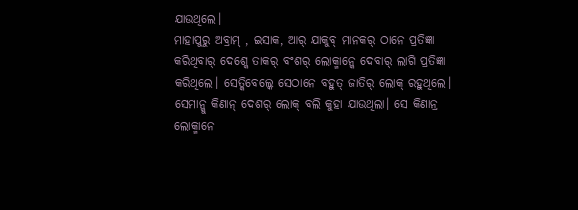ଯାଉଥିଲେ।
ମାହାପୁରୁ ଅବ୍ରାମ୍ , ଇସାକ, ଆର୍ ଯାକୁବ୍ ମାନକର୍ ଠାନେ ପ୍ରତିଜ୍ଞା କରିଥିବାର୍ ଦେଶ୍କେ ତାକର୍ ବଂଶର୍ ଲୋକ୍ମାନ୍କେ ଦେବାର୍ ଲାଗି ପ୍ରତିଜ୍ଞା କରିଥିଲେ। ସେତ୍କିବେଲ୍କେ ସେଠାନେ ବହୁତ୍ ଜାତିର୍ ଲୋକ୍ ରହୁଥିଲେ। ସେମାନ୍କୁ କିଣାନ୍ ଦେଶର୍ ଲୋକ୍ ବଲି କୁହା ଯାଉଥିଲା। ସେ କିଣାନ୍ର ଲୋକ୍ମାନେ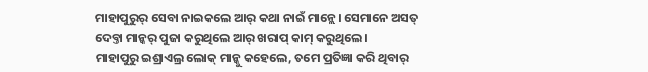ମାହାପୁରୁର୍ ସେବା ନାଇକଲେ ଆର୍ କଥା ନାଇଁ ମାନ୍ଲେ। ସେମାନେ ଅସତ୍ ଦେବ୍ତା ମାନ୍କର୍ ପୁଜା କରୁଥିଲେ ଆର୍ ଖରାପ୍ କାମ୍ କରୁଥିଲେ।
ମାହାପୁରୁ ଇଶ୍ରାଏଲ୍ର ଲୋକ୍ ମାନ୍କୁ କହେଲେ, ତମେ ପ୍ରତିଜ୍ଞା କରି ଥିବାର୍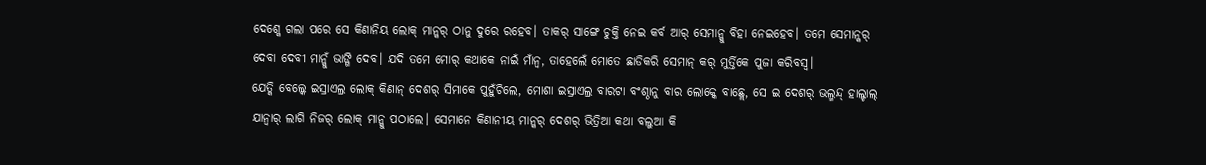ଦେଶ୍କେ ଗଲା ପରେ ସେ କିଣାନିୟ ଲୋକ୍ ମାନ୍କର୍ ଠାନୁ ଦୁରେ ରହେବ। ତାକର୍ ସାଙ୍ଗେ ଚୁକ୍ତି ନେଇ କର୍ବ ଆର୍ ସେମାନ୍କୁ ବିହା ନେଇହେବ। ତମେ ସେମାନ୍କର୍ ଦେବା ଦେବୀ ମାନ୍କୁଁ ଭାଙ୍ଗି ଦେବ। ଯଦି ତମେ ମୋର୍ କଥାକେ ନାଇଁ ମାଁନ୍ବ, ତାହେଲେଁ ମୋତେ ଛାଡିକରି ସେମାନ୍ କର୍ ମୁର୍ତ୍ତିକେ ପୁଜା କରିବସ୍ବ।
ଯେତ୍କି ବେଲ୍କେ ଇସ୍ରାଏଲ୍ର ଲୋକ୍ କିଣାନ୍ ଦେଶର୍ ସିମାକେ ପୁହୁଁଚିଲେ, ମୋଶା ଇସ୍ରାଏଲ୍ର ବାରଟା ବଂଶ୍ଠାନୁ ବାର ଲୋକ୍କେ ବାଛ୍ଲେ, ସେ ଇ ଦେଶର୍ ଭଲ୍ମନ୍ଦ୍ ହାଲ୍ଚାଲ୍ ଯାନ୍ବାର୍ ଲାଗି ନିଜର୍ ଲୋକ୍ ମାନ୍କୁ ପଠାଲେ। ସେମାନେ କିଣାନୀୟ ମାନ୍କର୍ ଦେଶର୍ ଭିତ୍ରିଆ କଥା ବଲୁଆ କି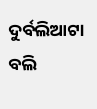ଦୁର୍ବଲିଆଟା ବଲି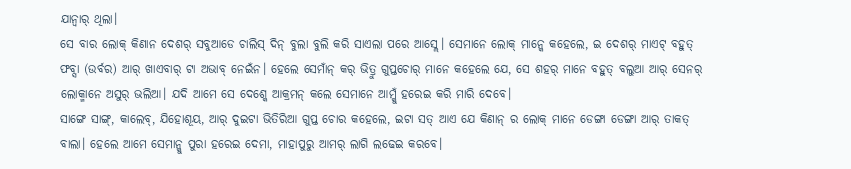ଯାନ୍ବାର୍ ଥିଲା।
ସେ ବାର ଲୋକ୍ କିଣାନ ଦେଶର୍ ସବୁଆଡେ ଚାଲିସ୍ ଦିନ୍ ବୁଲା ବୁଲି କରି ସାଏଲା ପରେ ଆସ୍ଲେ। ସେମାନେ ଲୋକ୍ ମାନ୍କେ କହେଲେ, ଇ ଦେଶର୍ ମାଏଟ୍ ବହୁତ୍ ଫବ୍ସା (ଉର୍ବର) ଆର୍ ଖାଏବାର୍ ଟା ଅଭାବ୍ ନେଇଁନ। ହେଲେ ସେମାଁନ୍ କର୍ ଭିତ୍ରୁ ଗୁପ୍ତଚୋର୍ ମାନେ କହେଲେ ଯେ, ସେ ଶହର୍ ମାନେ ବହୁତ୍ ବଲୁଆ ଆର୍ ସେନର୍ ଲୋକ୍ମାନେ ଅସୁର୍ ଭଲିଆ। ଯଦି ଆମେ ସେ ଦେଶ୍କେ ଆକ୍ରମନ୍ କଲେ ସେମାନେ ଆମ୍କୁଁ ହରେଇ କରି ମାରି ଦେବେ।
ସାଙ୍ଗେ ସାଙ୍ଗ୍, କାଲେବ୍, ଯିହୋଶୂୟ, ଆର୍ ଦୁଇଟା ଭିତିରିଆ ଗୁପ୍ତ ଚୋର କହେଲେ, ଇଟା ସତ୍ ଆଏ ଯେ କିଣାନ୍ ର ଲୋକ୍ ମାନେ ଡେଙ୍ଗା ଡେଙ୍ଗା ଆର୍ ତାକତ୍ ବାଲା। ହେଲେ ଆମେ ସେମାନ୍କୁ ପୁରା ହରେଇ ଦେମା, ମାହାପୁରୁ ଆମର୍ ଲାଗି ଲଢେଇ କରବେ।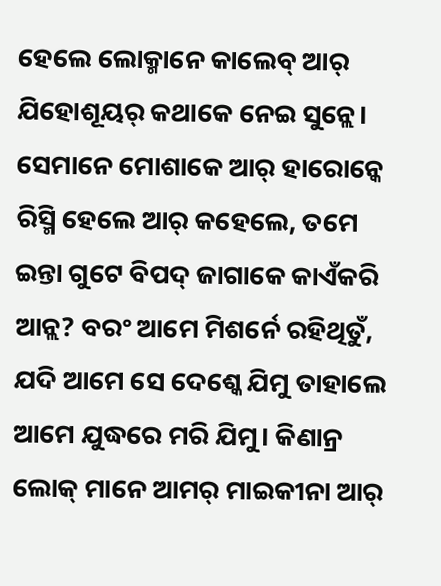ହେଲେ ଲୋକ୍ମାନେ କାଲେବ୍ ଆର୍ ଯିହୋଶୂୟର୍ କଥାକେ ନେଇ ସୁନ୍ଲେ। ସେମାନେ ମୋଶାକେ ଆର୍ ହାରୋନ୍କେ ରିସ୍ମି ହେଲେ ଆର୍ କହେଲେ, ତମେ ଇନ୍ତା ଗୁଟେ ବିପଦ୍ ଜାଗାକେ କାଏଁକରି ଆନ୍ଲ? ବରଂ ଆମେ ମିଶର୍ନେ ରହିଥିତୁଁ, ଯଦି ଆମେ ସେ ଦେଶ୍କେ ଯିମୁ ତାହାଲେ ଆମେ ଯୁଦ୍ଧରେ ମରି ଯିମୁ। କିଣାନ୍ର ଲୋକ୍ ମାନେ ଆମର୍ ମାଇକୀନା ଆର୍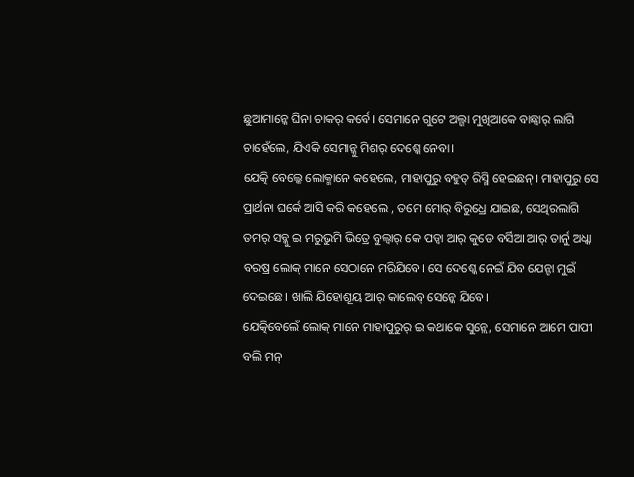ଛୁଆମାନ୍କେ ଘିନା ଚାକର୍ କର୍ବେ। ସେମାନେ ଗୁଟେ ଅଲ୍ଗା ମୁଖିଆକେ ବାଛ୍ବାର୍ ଲାଗି ଚାହେଁଲେ, ଯିଏକି ସେମାନ୍କୁ ମିଶର୍ ଦେଶ୍କେ ନେବା।
ଯେତ୍କି ବେଲ୍କେ ଲୋକ୍ମାନେ କହେଲେ, ମାହାପୁରୁ ବହୁତ୍ ରିସ୍ମି ହେଇଛନ୍। ମାହାପୁରୁ ସେ ପ୍ରାର୍ଥନା ଘର୍କେ ଆସି କରି କହେଲେ , ତମେ ମୋର୍ ବିରୁଧ୍ରେ ଯାଇଛ, ସେଥିରଲାଗି ତମର୍ ସବ୍କୁ ଇ ମରୁଭୁମି ଭିତ୍ରେ ବୁଲ୍ବାର୍ କେ ପଡ୍ବା ଆର୍ କୁଡେ ବର୍ସିଆ ଆର୍ ତାର୍ନୁ ଅଧ୍କା ବରଷ୍ର ଲୋକ୍ ମାନେ ସେଠାନେ ମରିଯିବେ। ସେ ଦେଶ୍କେ ନେଇଁ ଯିବ ଯେନ୍ଟା ମୁଇଁ ଦେଇଛେ। ଖାଲି ଯିହୋଶୂୟ ଆର୍ କାଲେବ୍ ସେନ୍କେ ଯିବେ।
ଯେତ୍କିବେଲେଁ ଲୋକ୍ ମାନେ ମାହାପୁରୁର୍ ଇ କଥାକେ ସୁନ୍ଲେ, ସେମାନେ ଆମେ ପାପୀ ବଲି ମନ୍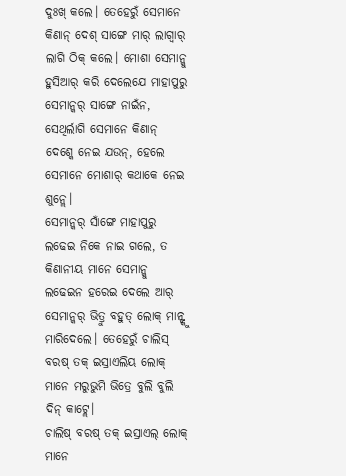ଦୁଃଖ୍ କଲେ। ତେହେରୁଁ ସେମାନେ କିଣାନ୍ ଦେଶ୍ ସାଙ୍ଗେ ମାର୍ ଲାଗ୍ବାର୍ ଲାଗି ଠିକ୍ କଲେ। ମୋଶା ସେମାନ୍କୁ ହୁସିଆର୍ କରି ଦେଲେଯେ ମାହାପୁରୁ ସେମାନ୍କର୍ ସାଙ୍ଗେ ନାଇଁନ, ସେଥିର୍ଲାଗି ସେମାନେ କିଣାନ୍ ଦେଶ୍କେ ନେଇ ଯଉନ୍, ହେଲେ ସେମାନେ ମୋଶାର୍ କଥାକେ ନେଇ ଶୁନ୍ଲେ।
ସେମାନ୍କର୍ ସାଁଙ୍ଗେ ମାହାପୁରୁ ଲଢେଇ ନିକେ ନାଇ ଗଲେ, ତ କିଣାନୀୟ ମାନେ ସେମାନ୍କୁ ଲଢେଇନ ହରେଇ ଦେଲେ ଆର୍ ସେମାନ୍କର୍ ଭିତ୍ରୁ ବହୁତ୍ ଲୋକ୍ ମାନ୍ଙ୍କୁ ମାରିଦେଲେ। ତେହେରୁଁ ଚାଲିସ୍ ବରଷ୍ ତକ୍ ଇସ୍ରାଏଲିୟ ଲୋକ୍ ମାନେ ମରୁଭୁମି ଭିତ୍ରେ ବୁଲି ବୁଲି ଦିନ୍ କାଟ୍ଲେ।
ଚାଲିଷ୍ ବରଷ୍ ତକ୍ ଇସ୍ରାଏଲ୍ ଲୋକ୍ ମାନେ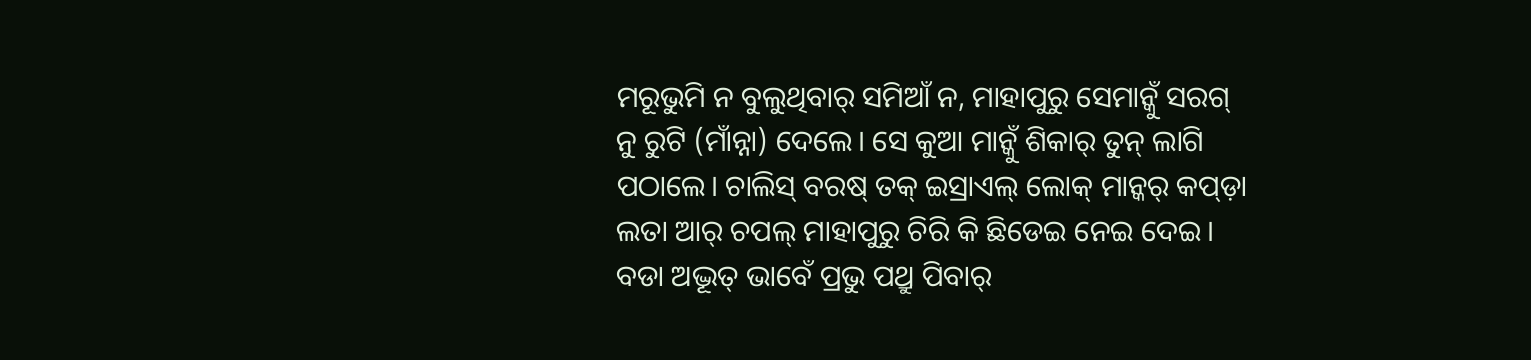ମରୂଭୁମି ନ ବୁଲୁଥିବାର୍ ସମିଆଁ ନ, ମାହାପୁରୁ ସେମାନ୍କୁଁ ସରଗ୍ ନୁ ରୁଟି (ମାଁନ୍ନା) ଦେଲେ। ସେ କୁଆ ମାନ୍କୁଁ ଶିକାର୍ ତୁନ୍ ଲାଗି ପଠାଲେ। ଚାଲିସ୍ ବରଷ୍ ତକ୍ ଇସ୍ରାଏଲ୍ ଲୋକ୍ ମାନ୍କର୍ କପ୍ଡ଼ା ଲତା ଆର୍ ଚପଲ୍ ମାହାପୁରୁ ଚିରି କି ଛିଡେଇ ନେଇ ଦେଇ।
ବଡା ଅଦ୍ଭୂତ୍ ଭାବେଁ ପ୍ରଭୁ ପଥ୍ରୁ ପିବାର୍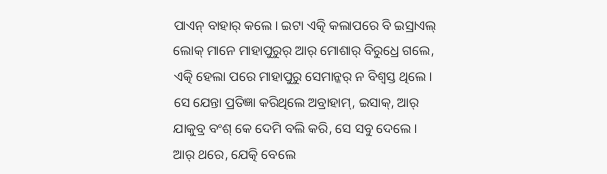ପାଏନ୍ ବାହାର୍ କଲେ। ଇଟା ଏତ୍କି କଲାପରେ ବି ଇସ୍ରାଏଲ୍ ଲୋକ୍ ମାନେ ମାହାପୁରୁର୍ ଆର୍ ମୋଶାର୍ ବିରୁଧ୍ରେ ଗଲେ, ଏତ୍କି ହେଲା ପରେ ମାହାପୁରୁ ସେମାନ୍କର୍ ନ ବିଶ୍ୱସ୍ତ ଥିଲେ। ସେ ଯେନ୍ତା ପ୍ରତିଜ୍ଞା କରିଥିଲେ ଅବ୍ରାହାମ୍, ଇସାକ୍, ଆର୍ ଯାକୁବ୍ର ବଂଶ୍ କେ ଦେମି ବଲି କରି, ସେ ସବୁ ଦେଲେ।
ଆର୍ ଥରେ, ଯେତ୍କି ବେଲେ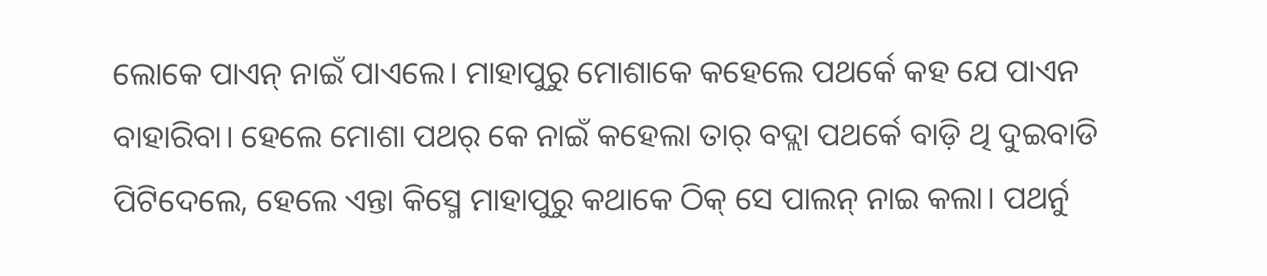ଲୋକେ ପାଏନ୍ ନାଇଁ ପାଏଲେ। ମାହାପୁରୁ ମୋଶାକେ କହେଲେ ପଥର୍କେ କହ ଯେ ପାଏନ ବାହାରିବା। ହେଲେ ମୋଶା ପଥର୍ କେ ନାଇଁ କହେଲା ତାର୍ ବଦ୍ଲା ପଥର୍କେ ବାଡ଼ି ଥି ଦୁଇବାଡି ପିଟିଦେଲେ, ହେଲେ ଏନ୍ତା କିସ୍ମେ ମାହାପୁରୁ କଥାକେ ଠିକ୍ ସେ ପାଲନ୍ ନାଇ କଲା। ପଥର୍ନୁ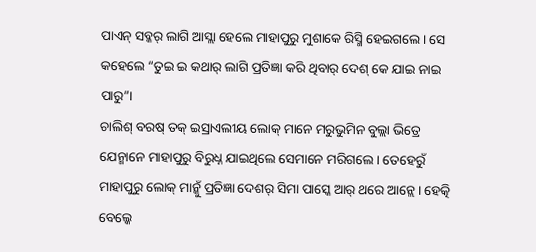ପାଏନ୍ ସବ୍କର୍ ଲାଗି ଆସ୍ଲା ହେଲେ ମାହାପୁରୁ ମୁଶାକେ ରିସ୍ମି ହେଇଗଲେ। ସେ କହେଲେ “ତୁଇ ଇ କଥାର୍ ଲାଗି ପ୍ରତିଜ୍ଞା କରି ଥିବାର୍ ଦେଶ୍ କେ ଯାଇ ନାଇ ପାରୁ”।
ଚାଲିଶ୍ ବରଷ୍ ତକ୍ ଇସ୍ରାଏଲୀୟ ଲୋକ୍ ମାନେ ମରୁଭୁମିନ ବୁଲ୍ଲା ଭିତ୍ରେ ଯେନ୍ମାନେ ମାହାପୁରୁ ବିରୁଧ୍ନ ଯାଇଥିଲେ ସେମାନେ ମରିଗଲେ। ତେହେରୁଁ ମାହାପୁରୁ ଲୋକ୍ ମାନ୍କୁଁ ପ୍ରତିଜ୍ଞା ଦେଶର୍ ସିମା ପାସ୍କେ ଆର୍ ଥରେ ଆନ୍ଲେ। ହେତ୍କି ବେଲ୍କେ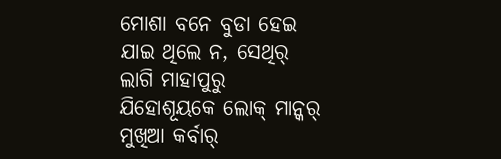ମୋଶା ବନେ ବୁଡା ହେଇ ଯାଇ ଥିଲେ ନ, ସେଥିର୍ ଲାଗି ମାହାପୁରୁ ଯିହୋଶୂୟକେ ଲୋକ୍ ମାନ୍କର୍ ମୁଖିଆ କର୍ବାର୍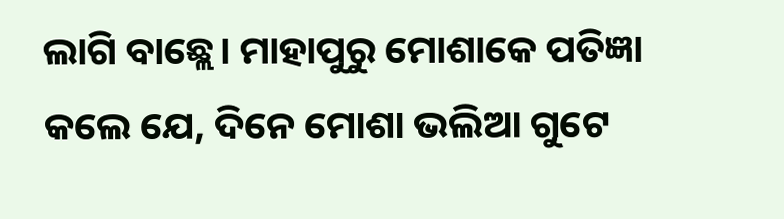ଲାଗି ବାଛ୍ଲେ। ମାହାପୁରୁ ମୋଶାକେ ପତିଜ୍ଞା କଲେ ଯେ, ଦିନେ ମୋଶା ଭଲିଆ ଗୁଟେ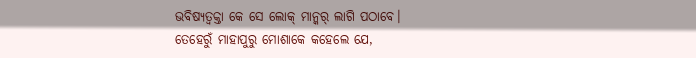ଭବିଷ୍ୟତ୍ବକ୍ତା କେ ସେ ଲୋକ୍ ମାନ୍କର୍ ଲାଗି ପଠାବେ।
ତେହେରୁଁ ମାହାପୁରୁ ମୋଶାକେ କହେଲେ ଯେ,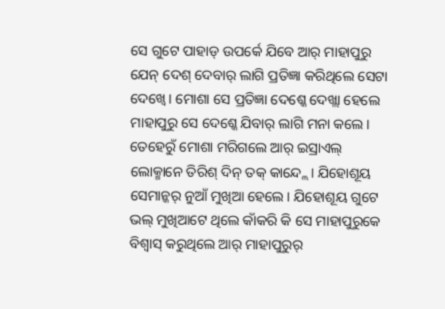ସେ ଗୁଟେ ପାହାଡ୍ ଉପର୍କେ ଯିବେ ଆର୍ ମାହାପୁରୁ ଯେନ୍ ଦେଶ୍ ଦେବାର୍ ଲାଗି ପ୍ରତିଜ୍ଞା କରିଥିଲେ ସେଟା ଦେଖ୍ବେ। ମୋଶା ସେ ପ୍ରତିଜ୍ଞା ଦେଶ୍କେ ଦେଖ୍ଲା ହେଲେ ମାହାପୁରୁ ସେ ଦେଶ୍କେ ଯିବାର୍ ଲାଗି ମନା କଲେ। ତେହେରୁଁ ମୋଶା ମରିଗଲେ ଆର୍ ଇସ୍ରାଏଲ୍ ଲୋକ୍ମାନେ ତିରିଶ୍ ଦିନ୍ ତକ୍ କାନ୍ଦ୍ଲେ। ଯିହୋଶୂୟ ସେମାନ୍କର୍ ନୁଆଁ ମୁଖିଆ ହେଲେ। ଯିହୋଶୂୟ ଗୁଟେ ଭଲ୍ ମୁଖିଆଟେ ଥିଲେ କାଁକରି କି ସେ ମାହାପୁରୁକେ ବିଶ୍ୱାସ୍ କରୁଥିଲେ ଆର୍ ମାହାପୁରୁର୍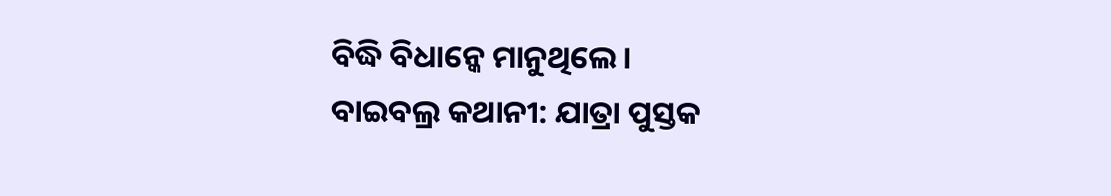ବିଦ୍ଧି ବିଧାନ୍କେ ମାନୁଥିଲେ।
ବାଇବଲ୍ର କଥାନୀ: ଯାତ୍ରା ପୁସ୍ତକ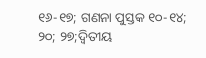୧୬-୧୭; ଗଣନା ପୁସ୍ତକ ୧୦-୧୪; ୨୦; ୨୭;ଦ୍ୱିତୀୟ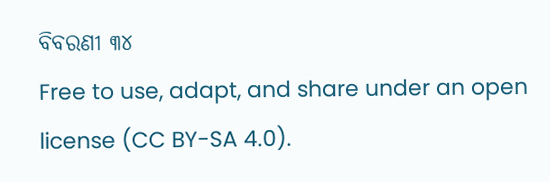ବିବରଣୀ ୩୪
Free to use, adapt, and share under an open license (CC BY-SA 4.0).